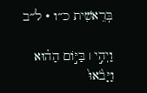בְּרֵאשִׁית כ״ו · ל״ב

וַיְהִ֣י ׀ בַּיּ֣וֹם הַה֗וּא וַיָּבֹ֙אוּ֙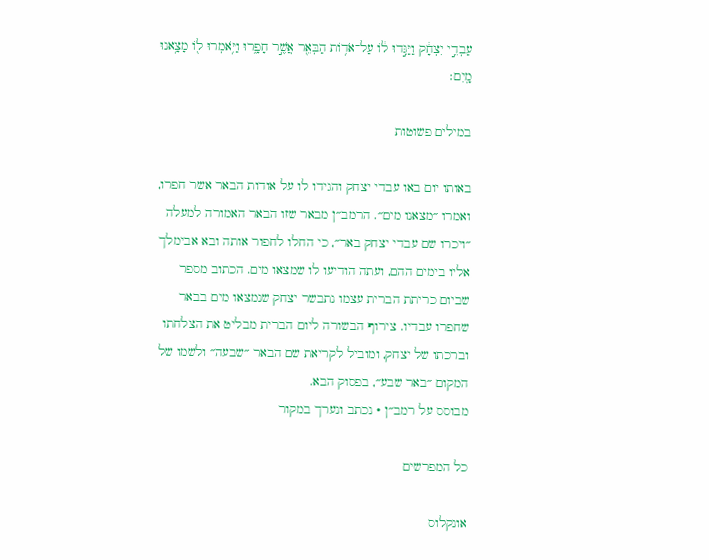עַבְדֵ֣י יִצְחָ֔ק וַיַּגִּ֣דוּ ל֔וֹ עַל־אֹד֥וֹת הַבְּאֵ֖ר אֲשֶׁ֣ר חָפָ֑רוּ וַיֹּ֥אמְרוּ ל֖וֹ מָצָ֥אנוּ מָֽיִם׃

במילים פשוטות

באותו יום באו עבדי יצחק והגידו לו על אודות הבאר אשר חפרו, ואמרו ״מצאנו מים״. הרמב״ן מבאר שזו הבאר האמורה למעלה ״ויכרו שם עבדי יצחק באר״, כי החלו לחפור אותה ובא אבימלך אליו בימים ההם, ועתה הודיעו לו שמצאו מים. הכתוב מספר שביום כריתת הברית עצמו נתבשר יצחק שנמצאו מים בבאר שחפרו עבדיו. צירוף הבשורה ליום הברית מבליט את הצלחתו וברכתו של יצחק, ומוביל לקריאת שם הבאר ״שבעה״ ולשמו של המקום ״באר שבע״, בפסוק הבא.
מבוסס על רמב״ן · נכתב ונערך במקור

כל המפרשים

אונקלוס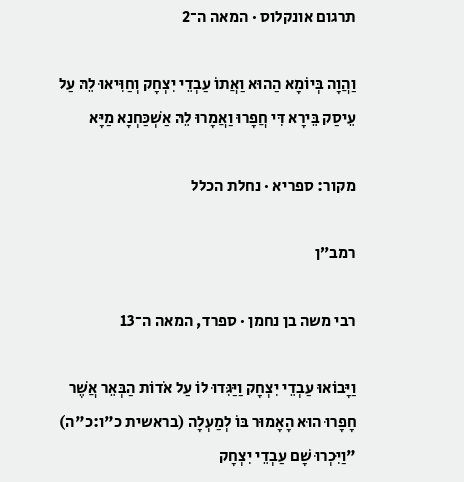תרגום אונקלוס · המאה ה־2

וַהֲוָה בְּיוֹמָא הַהוּא וַאֲתוֹ עַבְדֵי יִצְחָק וְחַוִּיאוּ לֵהּ עַל עֵיסַק בֵּירָא דִּי חֲפָרוּ וַאֲמָרוּ לֵהּ אַשְׁכַּחְנָא מַיָּא

מקור: ספריא · נחלת הכלל

רמב״ן

רבי משה בן נחמן · ספרד, המאה ה־13

וַיָּבוֹאוּ עַבְדֵי יִצְחָק וַיַּגִּדוּ לוֹ עַל אֹדוֹת הַבְּאֵר אֲשֶׁר חָפָרוּ הוּא הָאָמוּר בּוֹ לְמַעְלָה (בראשית כ"ו:כ"ה) "וַיִּכְרוּ שָׁם עַבְדֵי יִצְחָק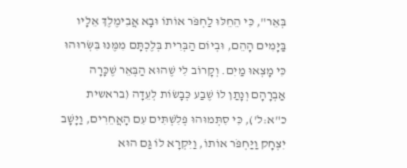בְּאֵר", כִּי הֵחֵלּוּ לַחְפֹּר אוֹתוֹ וּבָא אֲבִימֶלֶךְ אֵלָיו בַּיָּמִים הָהֵם, וּבְיוֹם הַבְּרִית בְּלֶכְתָּם מִמֶּנּוּ בִּשְּׂרוּהוּ כִּי מָצְאוּ מַיִם. וְקָרוֹב לִי שֶׁהוּא הַבְּאֵר שֶׁכָּרָה אַבְרָהָם וְנָתַן לוֹ שֶׁבַע כְּבָשׂוֹת לְעֵדָה (בראשית כ"א:ל'), כִּי סִתְּמוּהוּ פְּלִשְׁתִּים עִם הָאֲחֵרִים, וַיָּשָׁב יִצְחָק וַיַּחְפֹּר אוֹתוֹ, וַיִּקְרָא לוֹ גַּם הוּא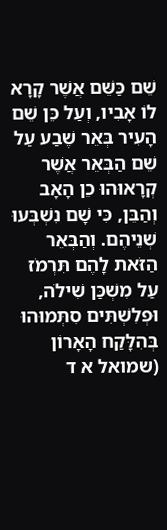שֵׁם כַּשֵּׁם אֲשֶׁר קָרָא לוֹ אָבִיו, וְעַל כֵּן שֵׁם הָעִיר בְּאֵר שֶׁבַע עַל שֵׁם הַבְּאֵר אֲשֶׁר קְרָאוּהוּ כֵן הָאָב וְהַבֵּן, כִּי שָׁם נִשְׁבְּעוּ שְׁנֵיהֶם. וְהַבְּאֵר הַזֹּאת לָהֶם תִּרְמֹז עַל מִשְׁכַּן שִׁילֹה, וּפְלִשְׁתִּים סִתְּמוּהוּ בְּהִלָּקַח הָאָרוֹן (שמואל א ד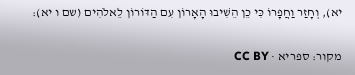יא), וְחָזַר וַחֲפָרוֹ כִּי כֵן הֵשִׁיבוּ הָאָרוֹן עִם הַדּוֹרוֹן לֵאלֹהִים (שם ו יא):

מקור: ספריא · CC BY